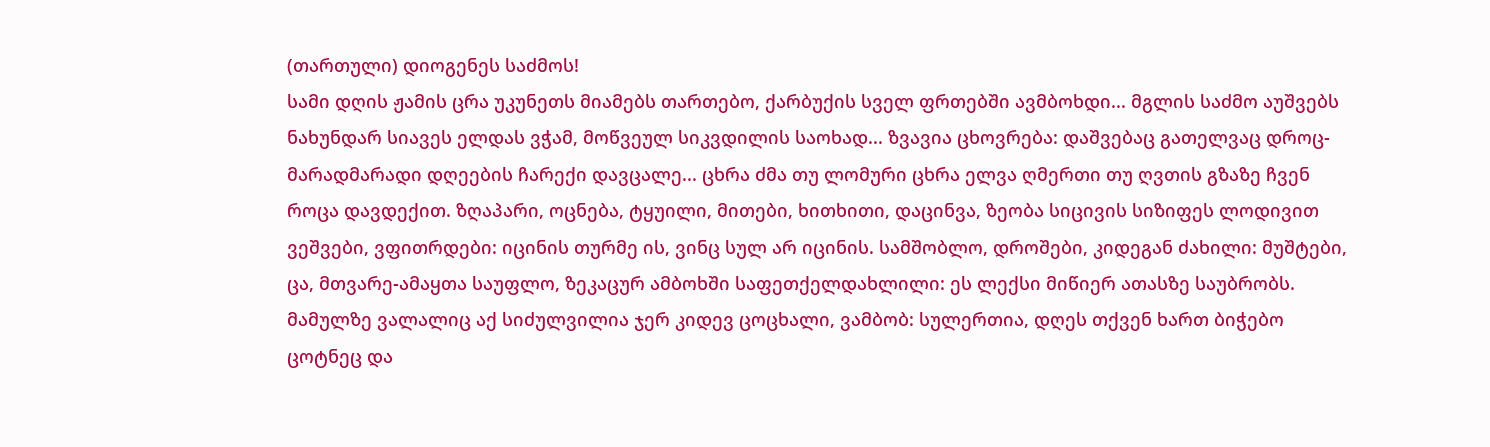(თართული) დიოგენეს საძმოს!
სამი დღის ჟამის ცრა უკუნეთს მიამებს თართებო, ქარბუქის სველ ფრთებში ავმბოხდი... მგლის საძმო აუშვებს ნახუნდარ სიავეს ელდას ვჭამ, მოწვეულ სიკვდილის საოხად... ზვავია ცხოვრება: დაშვებაც გათელვაც დროც-მარადმარადი დღეების ჩარექი დავცალე... ცხრა ძმა თუ ლომური ცხრა ელვა ღმერთი თუ ღვთის გზაზე ჩვენ როცა დავდექით. ზღაპარი, ოცნება, ტყუილი, მითები, ხითხითი, დაცინვა, ზეობა სიცივის სიზიფეს ლოდივით ვეშვები, ვფითრდები: იცინის თურმე ის, ვინც სულ არ იცინის. სამშობლო, დროშები, კიდეგან ძახილი: მუშტები, ცა, მთვარე-ამაყთა საუფლო, ზეკაცურ ამბოხში საფეთქელდახლილი: ეს ლექსი მიწიერ ათასზე საუბრობს. მამულზე ვალალიც აქ სიძულვილია ჯერ კიდევ ცოცხალი, ვამბობ: სულერთია, დღეს თქვენ ხართ ბიჭებო ცოტნეც და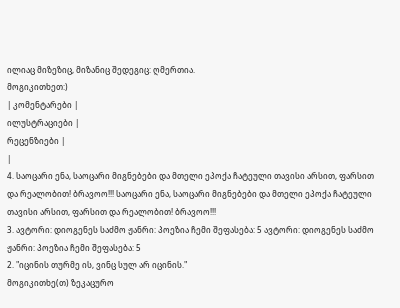ილიაც მიზეზიც, მიზანიც შედეგიც: ღმერთია.
მოგიკითხეთ:)
| კომენტარები |
ილუსტრაციები |
რეცენზიები |
|
4. საოცარი ენა, საოცარი მიგნებები და მთელი ეპოქა ჩატეული თავისი არსით, ფარსით და რეალობით! ბრავოო!!! საოცარი ენა, საოცარი მიგნებები და მთელი ეპოქა ჩატეული თავისი არსით, ფარსით და რეალობით! ბრავოო!!!
3. ავტორი: დიოგენეს საძმო ჟანრი: პოეზია ჩემი შეფასება: 5 ავტორი: დიოგენეს საძმო ჟანრი: პოეზია ჩემი შეფასება: 5
2. "იცინის თურმე ის, ვინც სულ არ იცინის."
მოგიკითხე(თ) ზეკაცურო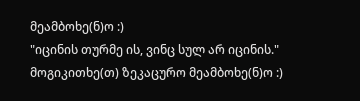მეამბოხე(ნ)ო :)
"იცინის თურმე ის, ვინც სულ არ იცინის."
მოგიკითხე(თ) ზეკაცურო მეამბოხე(ნ)ო :)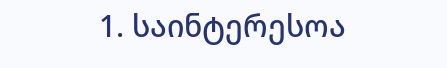1. საინტერესოა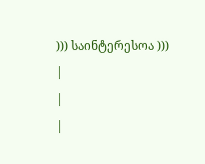))) საინტერესოა )))
|
|
|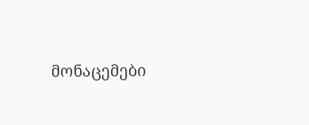მონაცემები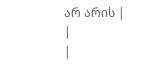არ არის |
|
|